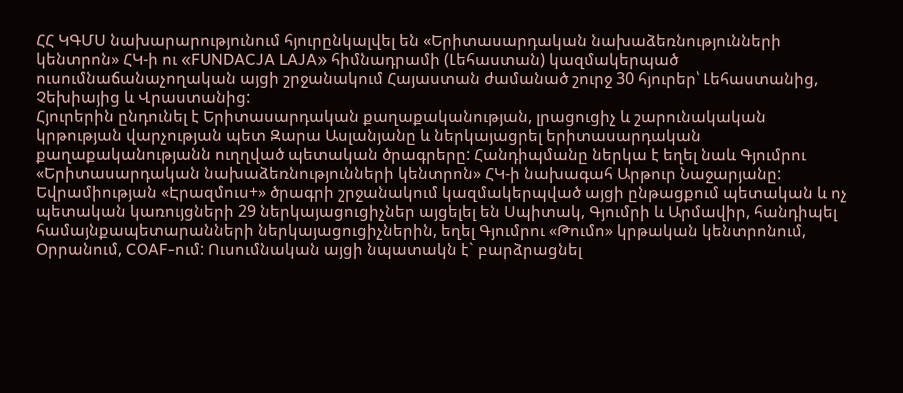ՀՀ ԿԳՄՍ նախարարությունում հյուրընկալվել են «Երիտասարդական նախաձեռնությունների կենտրոն» ՀԿ-ի ու «FUNDACJA LAJA» հիմնադրամի (Լեհաստան) կազմակերպած ուսումնաճանաչողական այցի շրջանակում Հայաստան ժամանած շուրջ 30 հյուրեր՝ Լեհաստանից, Չեխիայից և Վրաստանից:
Հյուրերին ընդունել է Երիտասարդական քաղաքականության, լրացուցիչ և շարունակական կրթության վարչության պետ Զարա Ասլանյանը և ներկայացրել երիտասարդական քաղաքականությանն ուղղված պետական ծրագրերը: Հանդիպմանը ներկա է եղել նաև Գյումրու «Երիտասարդական նախաձեռնությունների կենտրոն» ՀԿ-ի նախագահ Արթուր Նաջարյանը:
Եվրամիության «Էրազմուս+» ծրագրի շրջանակում կազմակերպված այցի ընթացքում պետական և ոչ պետական կառույցների 29 ներկայացուցիչներ այցելել են Սպիտակ, Գյումրի և Արմավիր, հանդիպել համայնքապետարանների ներկայացուցիչներին, եղել Գյումրու «Թումո» կրթական կենտրոնում, Օրրանում, COAF-ում: Ուսումնական այցի նպատակն է` բարձրացնել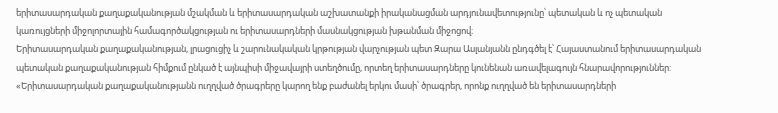երիտասարդական քաղաքականության մշակման և երիտասարդական աշխատանքի իրականացման արդյունավետությունը՝ պետական և ոչ պետական կառույցների միջոլորտային համագործակցության ու երիտասարդների մասնակցության խթանման միջոցով։
Երիտասարդական քաղաքականության, լրացուցիչ և շարունակական կրթության վարչության պետ Զարա Ասլանյանն ընդգծել է՝ Հայաստանում երիտասարդական պետական քաղաքականության հիմքում ընկած է այնպիսի միջավայրի ստեղծումը, որտեղ երիտասարդները կունենան առավելագույն հնարավորություններ:
«Երիտասարդական քաղաքականությանն ուղղված ծրագրերը կարող ենք բաժանել երկու մասի՝ ծրագրեր, որոնք ուղղված են երիտասարդների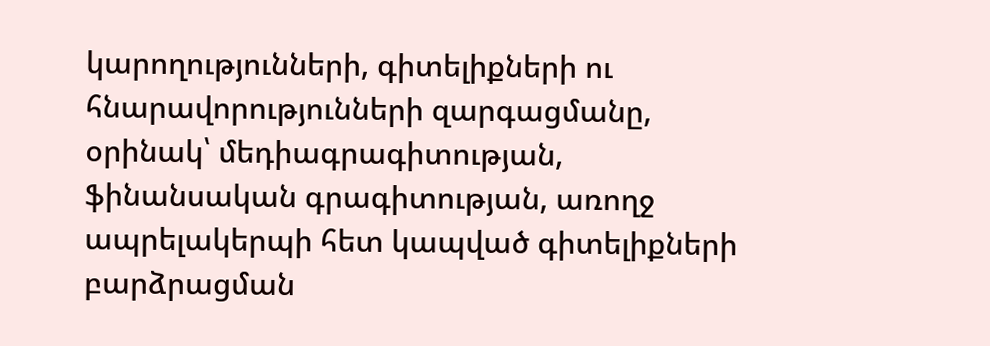կարողությունների, գիտելիքների ու հնարավորությունների զարգացմանը, օրինակ՝ մեդիագրագիտության, ֆինանսական գրագիտության, առողջ ապրելակերպի հետ կապված գիտելիքների բարձրացման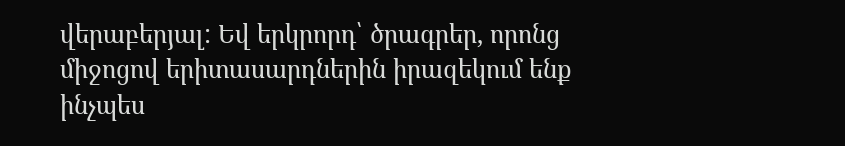վերաբերյալ: Եվ երկրորդ՝ ծրագրեր, որոնց միջոցով երիտասարդներին իրազեկում ենք ինչպես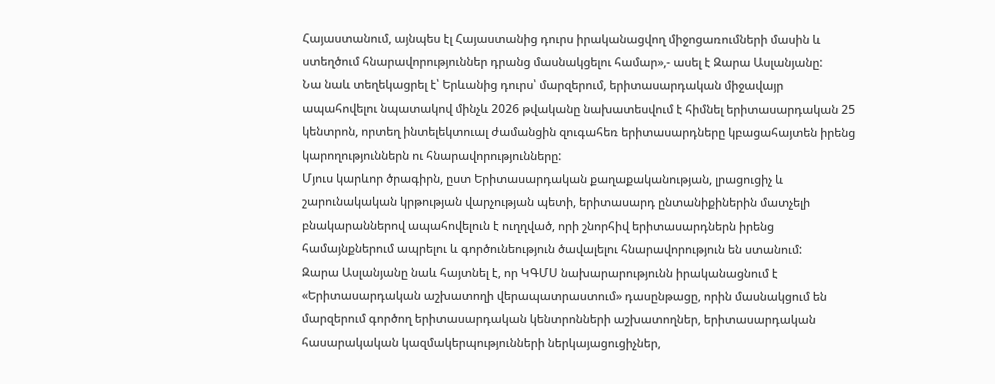Հայաստանում, այնպես էլ Հայաստանից դուրս իրականացվող միջոցառումների մասին և ստեղծում հնարավորություններ դրանց մասնակցելու համար»,- ասել է Զարա Ասլանյանը:
Նա նաև տեղեկացրել է՝ Երևանից դուրս՝ մարզերում, երիտասարդական միջավայր ապահովելու նպատակով մինչև 2026 թվականը նախատեսվում է հիմնել երիտասարդական 25 կենտրոն, որտեղ ինտելեկտուալ ժամանցին զուգահեռ երիտասարդները կբացահայտեն իրենց կարողություններն ու հնարավորությունները:
Մյուս կարևոր ծրագիրն, ըստ Երիտասարդական քաղաքականության, լրացուցիչ և շարունակական կրթության վարչության պետի, երիտասարդ ընտանիքիներին մատչելի բնակարաններով ապահովելուն է ուղղված, որի շնորհիվ երիտասարդներն իրենց համայնքներում ապրելու և գործունեություն ծավալելու հնարավորություն են ստանում:
Զարա Ասլանյանը նաև հայտնել է, որ ԿԳՄՍ նախարարությունն իրականացնում է «Երիտասարդական աշխատողի վերապատրաստում» դասընթացը, որին մասնակցում են մարզերում գործող երիտասարդական կենտրոնների աշխատողներ, երիտասարդական հասարակական կազմակերպությունների ներկայացուցիչներ,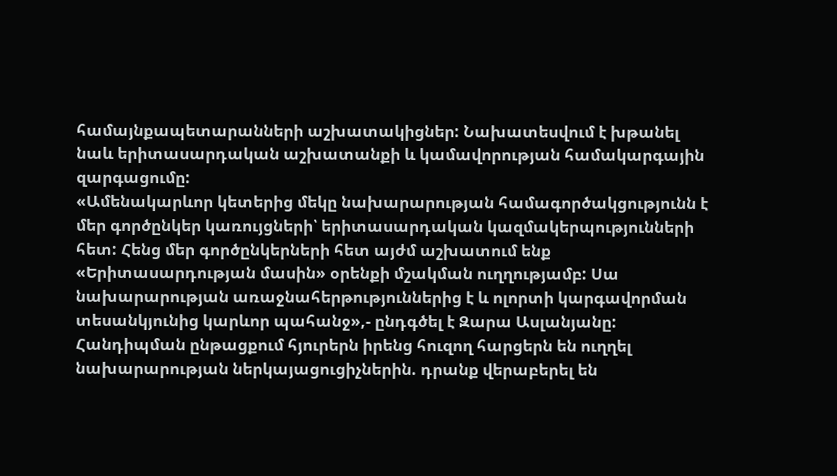համայնքապետարանների աշխատակիցներ: Նախատեսվում է խթանել նաև երիտասարդական աշխատանքի և կամավորության համակարգային զարգացումը:
«Ամենակարևոր կետերից մեկը նախարարության համագործակցությունն է մեր գործընկեր կառույցների՝ երիտասարդական կազմակերպությունների հետ: Հենց մեր գործընկերների հետ այժմ աշխատում ենք «Երիտասարդության մասին» օրենքի մշակման ուղղությամբ: Սա նախարարության առաջնահերթություններից է և ոլորտի կարգավորման տեսանկյունից կարևոր պահանջ»,- ընդգծել է Զարա Ասլանյանը:
Հանդիպման ընթացքում հյուրերն իրենց հուզող հարցերն են ուղղել նախարարության ներկայացուցիչներին. դրանք վերաբերել են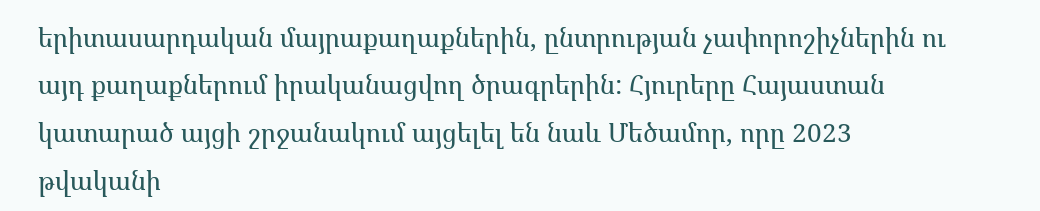երիտասարդական մայրաքաղաքներին, ընտրության չափորոշիչներին ու այդ քաղաքներում իրականացվող ծրագրերին: Հյուրերը Հայաստան կատարած այցի շրջանակում այցելել են նաև Մեծամոր, որը 2023 թվականի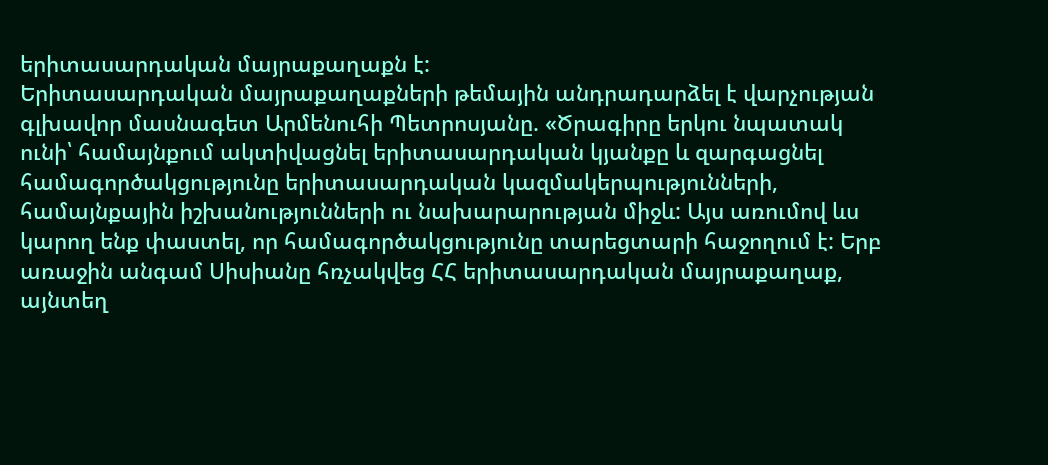երիտասարդական մայրաքաղաքն է:
Երիտասարդական մայրաքաղաքների թեմային անդրադարձել է վարչության գլխավոր մասնագետ Արմենուհի Պետրոսյանը. «Ծրագիրը երկու նպատակ ունի՝ համայնքում ակտիվացնել երիտասարդական կյանքը և զարգացնել համագործակցությունը երիտասարդական կազմակերպությունների, համայնքային իշխանությունների ու նախարարության միջև: Այս առումով ևս կարող ենք փաստել, որ համագործակցությունը տարեցտարի հաջողում է: Երբ առաջին անգամ Սիսիանը հռչակվեց ՀՀ երիտասարդական մայրաքաղաք, այնտեղ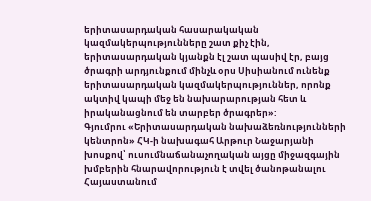երիտասարդական հասարակական կազմակերպությունները շատ քիչ էին, երիտասարդական կյանքն էլ շատ պասիվ էր, բայց ծրագրի արդյունքում մինչև օրս Սիսիանում ունենք երիտասարդական կազմակերպություններ, որոնք ակտիվ կապի մեջ են նախարարության հետ և իրականացնում են տարբեր ծրագրեր»:
Գյումրու «Երիտասարդական նախաձեռնությունների կենտրոն» ՀԿ-ի նախագահ Արթուր Նաջարյանի խոսքով՝ ուսումնաճանաչողական այցը միջազգային խմբերին հնարավորություն է տվել ծանոթանալու Հայաստանում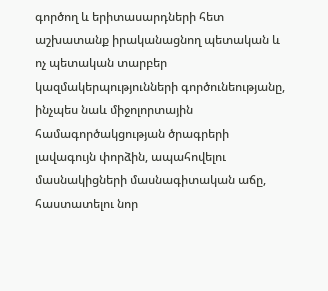գործող և երիտասարդների հետ աշխատանք իրականացնող պետական և ոչ պետական տարբեր կազմակերպությունների գործունեությանը, ինչպես նաև միջոլորտային համագործակցության ծրագրերի լավագույն փորձին, ապահովելու մասնակիցների մասնագիտական աճը, հաստատելու նոր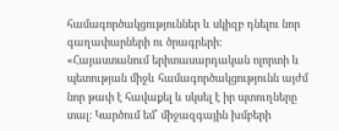համագործակցություններ և սկիզբ դնելու նոր գաղափարների ու ծրագրերի:
«Հայաստանում երիտասարդական ոլորտի և պետության միջև համագործակցությունն այժմ նոր թափ է հավաքել և սկսել է իր պտուղները տալ: Կարծում եմ՝ միջազգային խմբերի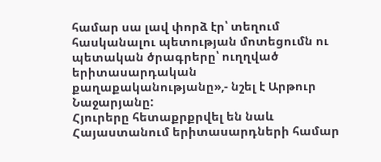համար սա լավ փորձ էր՝ տեղում հասկանալու պետության մոտեցումն ու պետական ծրագրերը՝ ուղղված երիտասարդական քաղաքականությանը»,- նշել է Արթուր Նաջարյանը:
Հյուրերը հետաքրքրվել են նաև Հայաստանում երիտասարդների համար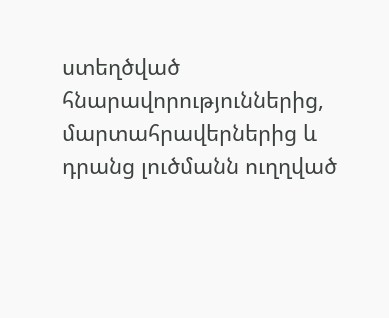ստեղծված հնարավորություններից, մարտահրավերներից և դրանց լուծմանն ուղղված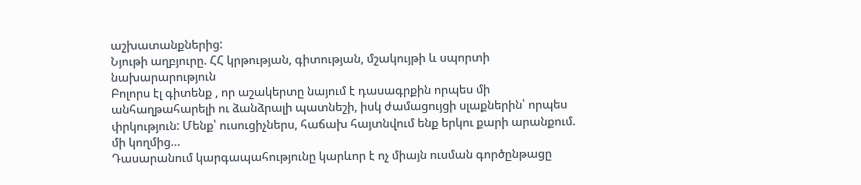աշխատանքներից:
Նյութի աղբյուրը. ՀՀ կրթության, գիտության, մշակույթի և սպորտի նախարարություն
Բոլորս էլ գիտենք , որ աշակերտը նայում է դասագրքին որպես մի անհաղթահարելի ու ձանձրալի պատնեշի, իսկ ժամացույցի սլաքներին՝ որպես փրկություն: Մենք՝ ուսուցիչներս, հաճախ հայտնվում ենք երկու քարի արանքում. մի կողմից…
Դասարանում կարգապահությունը կարևոր է ոչ միայն ուսման գործընթացը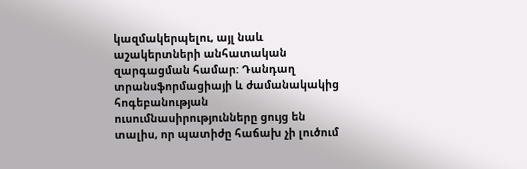կազմակերպելու, այլ նաև աշակերտների անհատական զարգացման համար: Դանդաղ տրանսֆորմացիայի և ժամանակակից հոգեբանության ուսումնասիրությունները ցույց են տալիս, որ պատիժը հաճախ չի լուծում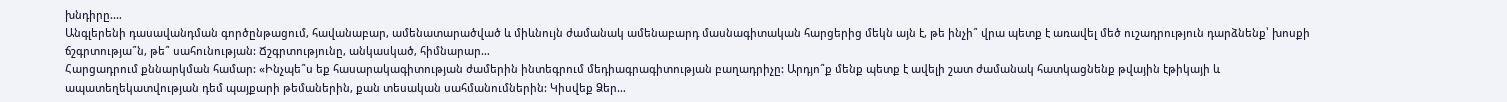խնդիրը.…
Անգլերենի դասավանդման գործընթացում, հավանաբար, ամենատարածված և միևնույն ժամանակ ամենաբարդ մասնագիտական հարցերից մեկն այն է, թե ինչի՞ վրա պետք է առավել մեծ ուշադրություն դարձնենք՝ խոսքի ճշգրտությա՞ն, թե՞ սահունության: Ճշգրտությունը, անկասկած, հիմնարար…
Հարցադրում քննարկման համար: «Ինչպե՞ս եք հասարակագիտության ժամերին ինտեգրում մեդիագրագիտության բաղադրիչը: Արդյո՞ք մենք պետք է ավելի շատ ժամանակ հատկացնենք թվային էթիկայի և ապատեղեկատվության դեմ պայքարի թեմաներին, քան տեսական սահմանումներին: Կիսվեք Ձեր…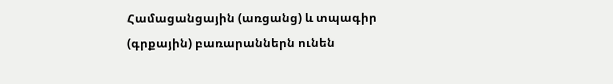Համացանցային (առցանց) և տպագիր (գրքային) բառարաններն ունեն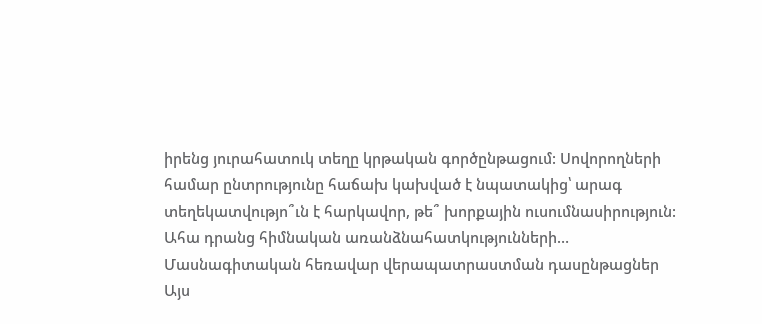իրենց յուրահատուկ տեղը կրթական գործընթացում: Սովորողների համար ընտրությունը հաճախ կախված է նպատակից՝ արագ տեղեկատվությո՞ւն է հարկավոր, թե՞ խորքային ուսումնասիրություն: Ահա դրանց հիմնական առանձնահատկությունների…
Մասնագիտական հեռավար վերապատրաստման դասընթացներ
Այս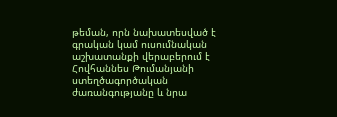թեման, որն նախատեսված է գրական կամ ուսումնական աշխատանքի վերաբերում է Հովհաննես Թումանյանի ստեղծագործական ժառանգությանը և նրա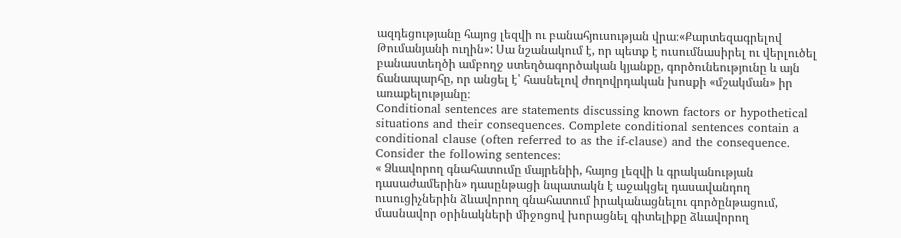ազդեցությանը հայոց լեզվի ու բանահյուսության վրա։«Քարտեզագրելով Թումանյանի ուղին»: Սա նշանակում է, որ պետք է ուսումնասիրել ու վերլուծել բանաստեղծի ամբողջ ստեղծագործական կյանքը, գործունեությունը և այն ճանապարհը, որ անցել է՝ հասնելով ժողովրդական խոսքի «մշակման» իր առաքելությանը։
Conditional sentences are statements discussing known factors or hypothetical situations and their consequences. Complete conditional sentences contain a conditional clause (often referred to as the if-clause) and the consequence. Consider the following sentences:
« Ձևավորող գնահատումը մայրենիի, հայոց լեզվի և գրականության դասաժամերին» դասընթացի նպատակն է աջակցել դասավանդող ուսուցիչներին ձևավորող գնահատում իրականացնելու գործընթացում, մասնավոր օրինակների միջոցով խորացնել գիտելիքը ձևավորող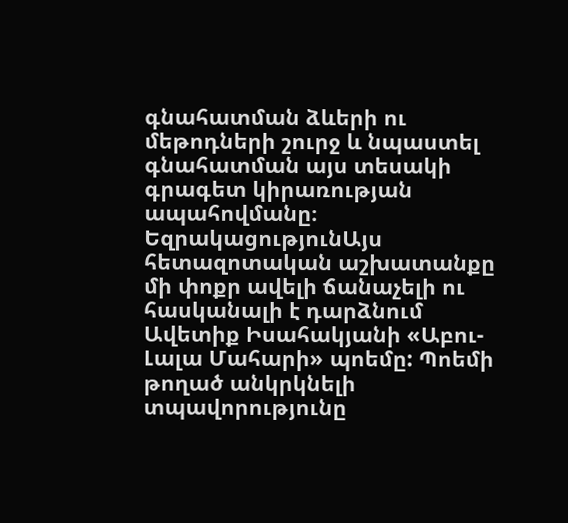գնահատման ձևերի ու մեթոդների շուրջ և նպաստել գնահատման այս տեսակի գրագետ կիրառության ապահովմանը։
ԵզրակացությունԱյս հետազոտական աշխատանքը մի փոքր ավելի ճանաչելի ու հասկանալի է դարձնում Ավետիք Իսահակյանի «Աբու-Լալա Մահարի» պոեմը: Պոեմի թողած անկրկնելի տպավորությունը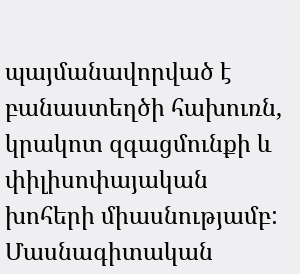պայմանավորված է բանաստեղծի հախուռն, կրակոտ զգացմունքի և փիլիսոփայական խոհերի միասնությամբ:
Մասնագիտական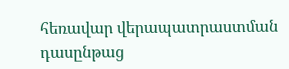հեռավար վերապատրաստման դասընթաց